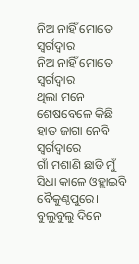ନିଅ ନାହିଁ ମୋତେ ସ୍ଵର୍ଗଦ୍ଵାର
ନିଅ ନାହିଁ ମୋତେ ସ୍ଵର୍ଗଦ୍ଵାର
ଥିଲା ମନେ ଶେଷବେଳେ କିଛି ହାତ ଜାଗା ନେବି ସ୍ଵର୍ଗଦ୍ଵାରେ
ଗାଁ ମଶାଣି ଛାଡି ମୁଁ ସିଧା କାଳେ ଓହ୍ଲାଇବି ବୈକୁଣ୍ଠପୁରେ।
ବୁଲୁବୁଲୁ ଦିନେ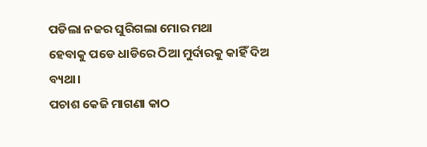ପଡିଲା ନଜର ଘୁରିଗଲା ମୋର ମଥା
ହେବାକୁ ପଡେ ଧାଡିରେ ଠିଆ ମୁର୍ଦାରକୁ କାହିଁ ଦିଅ ବ୍ୟଥା।
ପଚାଶ କେଜି ମାଗଣା କାଠ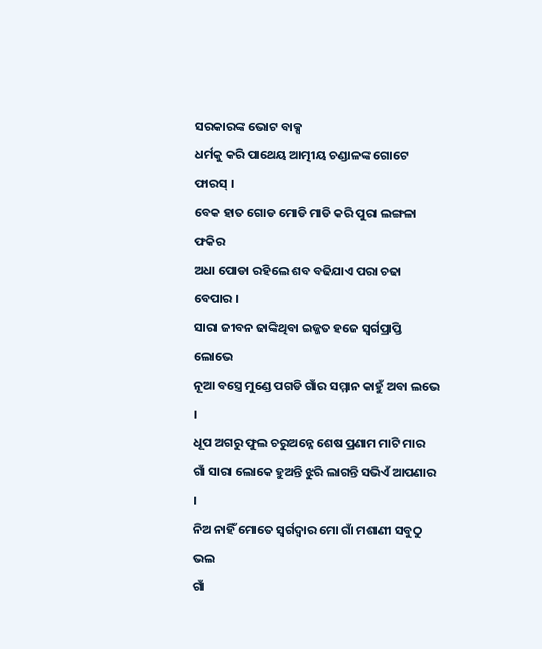ସରକାରଙ୍କ ଭୋଟ ବାକ୍ସ
ଧର୍ମକୁ କରି ପାଥେୟ ଆତ୍ମୀୟ ଚଣ୍ଡାଳଙ୍କ ଗୋଟେ ଫାରସ୍ ।
ବେକ ହାତ ଗୋଡ ମୋଡି ମାଡି କରି ପୁରା ଲଙ୍ଗଳା ଫକିର
ଅଧା ପୋଡା ରହିଲେ ଶବ ବଢିଯାଏ ପରା ଚଢା ବେପାର ।
ସାରା ଜୀବନ ଢାଙ୍କିଥିବା ଇଜ୍ଜତ ହଜେ ସ୍ଵର୍ଗପ୍ରାପ୍ତି ଲୋଭେ
ନୂଆ ବସ୍ତ୍ରେ ମୁଣ୍ଡେ ପଗଡି ଗାଁର ସମ୍ମାନ କାହୁଁ ଅବା ଲଭେ ।
ଧୂପ ଅଗରୁ ଫୁଲ ଚରୁଅନ୍ନେ ଶେଷ ପ୍ରଣାମ ମାଟି ମାର
ଗାଁ ସାରା ଲୋକେ ହୁଅନ୍ତି ଝୁରି ଲାଗନ୍ତି ସଭିଏଁ ଆପଣାର ।
ନିଅ ନାହିଁ ମୋତେ ସ୍ଵର୍ଗଦ୍ଵାର ମୋ ଗାଁ ମଶାଣୀ ସବୁଠୁ ଭଲ
ଗାଁ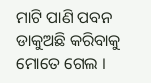ମାଟି ପାଣି ପବନ ଡାକୁଅଛି କରିବାକୁ ମୋତେ ଗେଲ ।